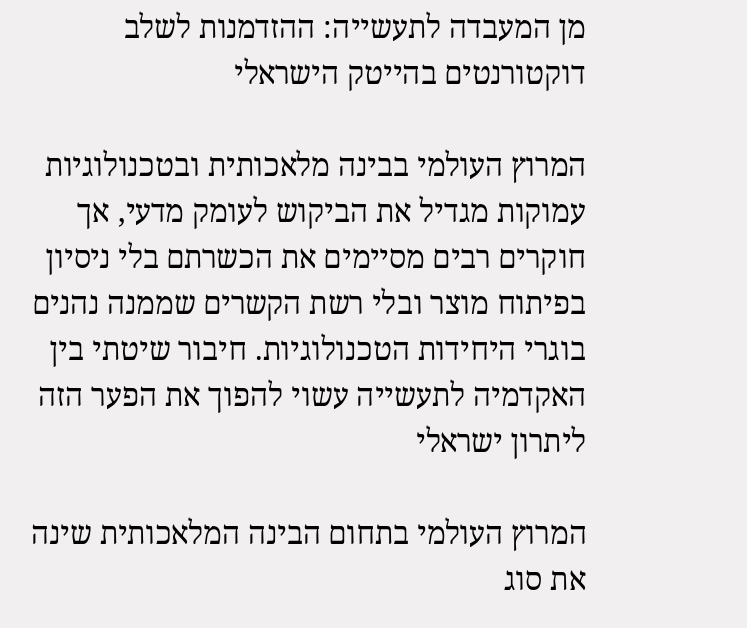מן המעבדה לתעשייה: ההזדמנות לשלב דוקטורנטים בהייטק הישראלי

המרוץ העולמי בבינה מלאכותית ובטכנולוגיות עמוקות מגדיל את הביקוש לעומק מדעי, אך חוקרים רבים מסיימים את הכשרתם בלי ניסיון בפיתוח מוצר ובלי רשת הקשרים שממנה נהנים בוגרי היחידות הטכנולוגיות. חיבור שיטתי בין האקדמיה לתעשייה עשוי להפוך את הפער הזה ליתרון ישראלי

המרוץ העולמי בתחום הבינה המלאכותית שינה את סוג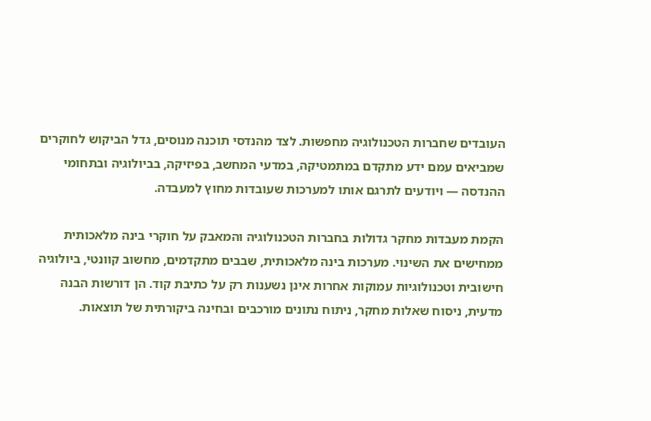העובדים שחברות הטכנולוגיה מחפשות. לצד מהנדסי תוכנה מנוסים, גדל הביקוש לחוקרים שמביאים עמם ידע מתקדם במתמטיקה, במדעי המחשב, בפיזיקה, בביולוגיה ובתחומי ההנדסה — ויודעים לתרגם אותו למערכות שעובדות מחוץ למעבדה.

הקמת מעבדות מחקר גדולות בחברות הטכנולוגיה והמאבק על חוקרי בינה מלאכותית ממחישים את השינוי. מערכות בינה מלאכותית, שבבים מתקדמים, מחשוב קוונטי, ביולוגיה חישובית וטכנולוגיות עמוקות אחרות אינן נשענות רק על כתיבת קוד. הן דורשות הבנה מדעית, ניסוח שאלות מחקר, ניתוח נתונים מורכבים ובחינה ביקורתית של תוצאות.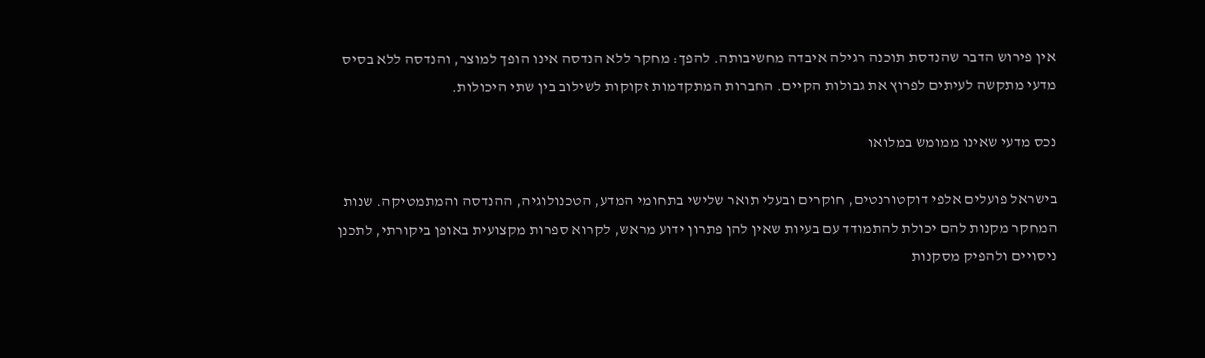אין פירוש הדבר שהנדסת תוכנה רגילה איבדה מחשיבותה. להפך: מחקר ללא הנדסה אינו הופך למוצר, והנדסה ללא בסיס מדעי מתקשה לעיתים לפרוץ את גבולות הקיים. החברות המתקדמות זקוקות לשילוב בין שתי היכולות.

נכס מדעי שאינו ממומש במלואו

בישראל פועלים אלפי דוקטורנטים, חוקרים ובעלי תואר שלישי בתחומי המדע, הטכנולוגיה, ההנדסה והמתמטיקה. שנות המחקר מקנות להם יכולת להתמודד עם בעיות שאין להן פתרון ידוע מראש, לקרוא ספרות מקצועית באופן ביקורתי, לתכנן ניסויים ולהפיק מסקנות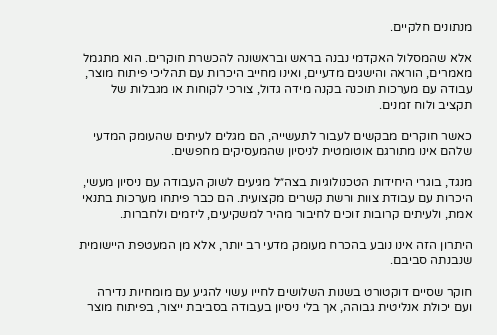מנתונים חלקיים.

אלא שהמסלול האקדמי נבנה בראש ובראשונה להכשרת חוקרים. הוא מתגמל מאמרים, הוראה והישגים מדעיים, ואינו מחייב היכרות עם תהליכי פיתוח מוצר, עבודה עם מערכות תוכנה בקנה מידה גדול, צורכי לקוחות או מגבלות של תקציב ולוח זמנים.

כאשר חוקרים מבקשים לעבור לתעשייה, הם מגלים לעיתים שהעומק המדעי שלהם אינו מתורגם אוטומטית לניסיון שהמעסיקים מחפשים.

מנגד, בוגרי היחידות הטכנולוגיות בצה״ל מגיעים לשוק העבודה עם ניסיון מעשי, היכרות עם עבודת צוות ורשת קשרים מקצועית. הם כבר פיתחו מערכות בתנאי אמת, ולעיתים קרובות זוכים לחיבור מהיר למשקיעים, ליזמים ולחברות.

היתרון הזה אינו נובע בהכרח מעומק מדעי רב יותר, אלא מן המעטפת היישומית שנבנתה סביבם.

חוקר שסיים דוקטורט בשנות השלושים לחייו עשוי להגיע עם מומחיות נדירה ועם יכולת אנליטית גבוהה, אך בלי ניסיון בעבודה בסביבת ייצור, בפיתוח מוצר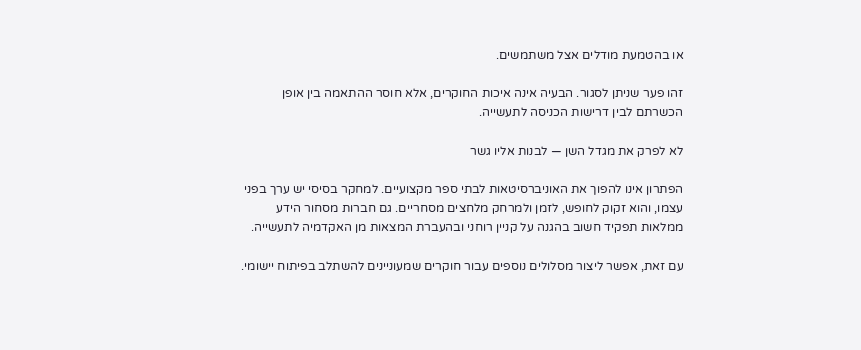או בהטמעת מודלים אצל משתמשים.

זהו פער שניתן לסגור. הבעיה אינה איכות החוקרים, אלא חוסר ההתאמה בין אופן הכשרתם לבין דרישות הכניסה לתעשייה.

לא לפרק את מגדל השן — לבנות אליו גשר

הפתרון אינו להפוך את האוניברסיטאות לבתי ספר מקצועיים. למחקר בסיסי יש ערך בפני עצמו, והוא זקוק לחופש, לזמן ולמרחק מלחצים מסחריים. גם חברות מסחור הידע ממלאות תפקיד חשוב בהגנה על קניין רוחני ובהעברת המצאות מן האקדמיה לתעשייה.

עם זאת, אפשר ליצור מסלולים נוספים עבור חוקרים שמעוניינים להשתלב בפיתוח יישומי.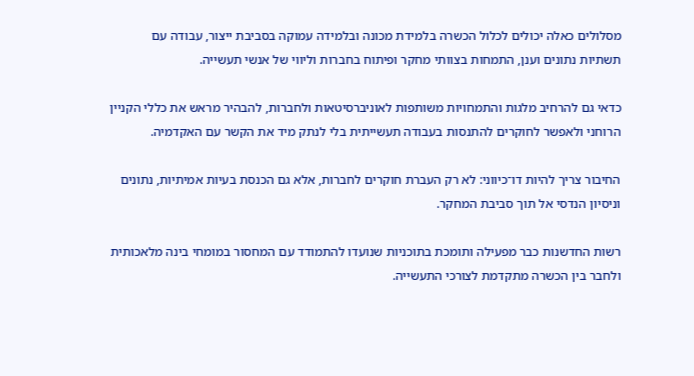מסלולים כאלה יכולים לכלול הכשרה בלמידת מכונה ובלמידה עמוקה בסביבת ייצור, עבודה עם תשתיות נתונים וענן, התמחות בצוותי מחקר ופיתוח בחברות וליווי של אנשי תעשייה.

כדאי גם להרחיב מלגות והתמחויות משותפות לאוניברסיטאות ולחברות, להבהיר מראש את כללי הקניין הרוחני ולאפשר לחוקרים להתנסות בעבודה תעשייתית בלי לנתק מיד את הקשר עם האקדמיה.

החיבור צריך להיות דו־כיווני: לא רק העברת חוקרים לחברות, אלא גם הכנסת בעיות אמיתיות, נתונים וניסיון הנדסי אל תוך סביבת המחקר.

רשות החדשנות כבר מפעילה ותומכת בתוכניות שנועדו להתמודד עם המחסור במומחי בינה מלאכותית ולחבר בין הכשרה מתקדמת לצורכי התעשייה.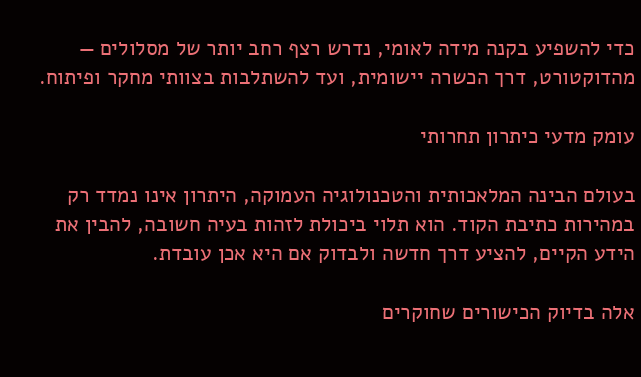כדי להשפיע בקנה מידה לאומי, נדרש רצף רחב יותר של מסלולים — מהדוקטורט, דרך הכשרה יישומית, ועד להשתלבות בצוותי מחקר ופיתוח.

עומק מדעי כיתרון תחרותי

בעולם הבינה המלאכותית והטכנולוגיה העמוקה, היתרון אינו נמדד רק במהירות כתיבת הקוד. הוא תלוי ביכולת לזהות בעיה חשובה, להבין את הידע הקיים, להציע דרך חדשה ולבדוק אם היא אכן עובדת.

אלה בדיוק הכישורים שחוקרים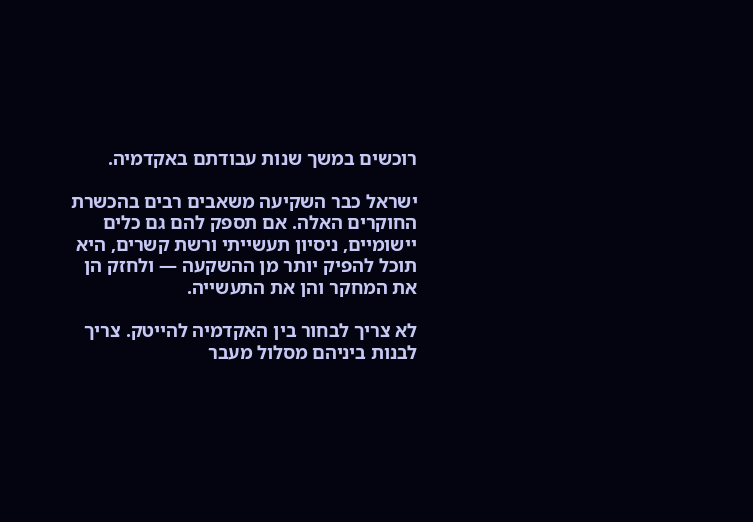רוכשים במשך שנות עבודתם באקדמיה.

ישראל כבר השקיעה משאבים רבים בהכשרת החוקרים האלה. אם תספק להם גם כלים יישומיים, ניסיון תעשייתי ורשת קשרים, היא תוכל להפיק יותר מן ההשקעה — ולחזק הן את המחקר והן את התעשייה.

לא צריך לבחור בין האקדמיה להייטק. צריך לבנות ביניהם מסלול מעבר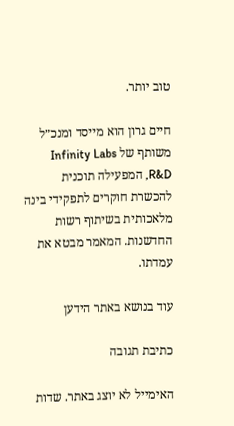טוב יותר.

חיים גרון הוא מייסד ומנכ״ל משותף של Infinity Labs R&D, המפעילה תוכנית להכשרת חוקרים לתפקידי בינה מלאכותית בשיתוף רשות החדשנות. המאמר מבטא את עמדתו.

עוד בנושא באתר הידען

כתיבת תגובה

האימייל לא יוצג באתר. שדות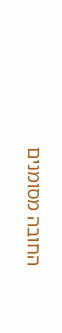החובה מסומנים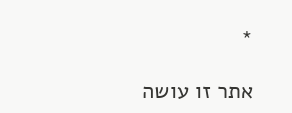*

אתר זו עושה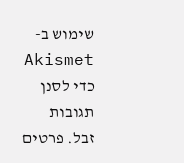שימוש ב-Akismet כדי לסנן תגובות זבל. פרטים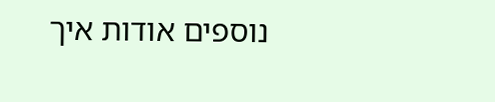נוספים אודות איך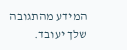המידע מהתגובה שלך יעובד.